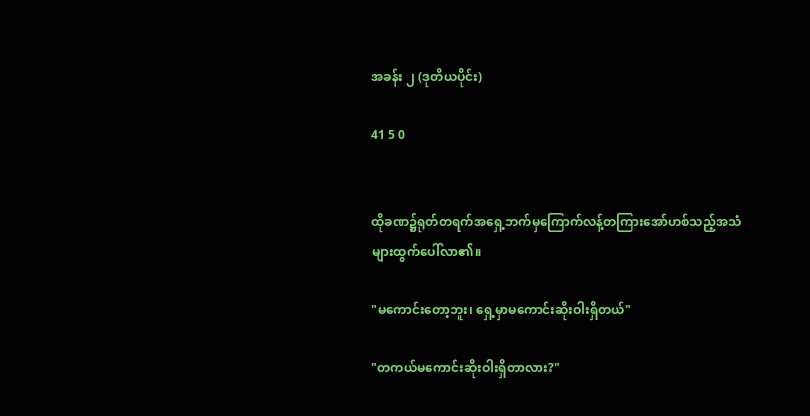အခန်း ၂ (ဒုတိယပိုင်း)

41 5 0


ထိုခဏ၌ရုတ်တရက်အရှေ့ဘက်မှကြောက်လန့်တကြားအော်ဟစ်သည့်အသံများထွက်ပေါ်လာ၏။

"မကောင်းတော့ဘူး၊ ရှေ့မှာမကောင်းဆိုးဝါးရှိတယ်"

"တကယ်မကောင်းဆိုးဝါးရှိတာလား?"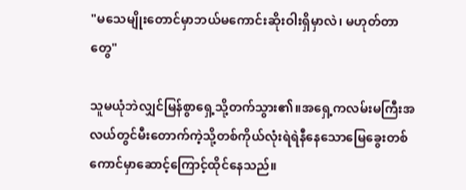"မသေမျိုးတောင်မှာဘယ်မကောင်းဆိုးဝါးရှိမှာလဲ၊ မဟုတ်တာတွေ"

သူမယုံဘဲလျှင်မြန်စွာရှေ့သို့တက်သွား၏။အရှေ့ကလမ်းမကြီးအလယ်တွင်မီးတောက်ကဲ့သို့တစ်ကိုယ်လုံးရဲရဲနီနေသောမြေခွေးတစ်ကောင်မှာဆောင့်ကြောင့်ထိုင်နေသည်။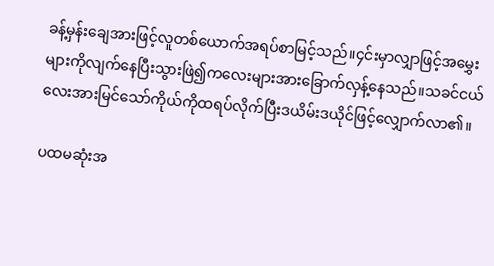ခန့်မှန်းချေအားဖြင့်လူတစ်ယောက်အရပ်စာမြင့်သည်။၄င်းမှာလျှာဖြင့်အမွှေးများကိုလျက်နေပြီးသွားဖြဲ၍ကလေးများအားခြောက်လှန့်နေသည်။သခင်ငယ်လေးအားမြင်သော်ကိုယ်ကိုထရပ်လိုက်ပြီးဒယိမ်းဒယိုင်ဖြင့်လျှောက်လာ၏။

ပထမဆုံးအ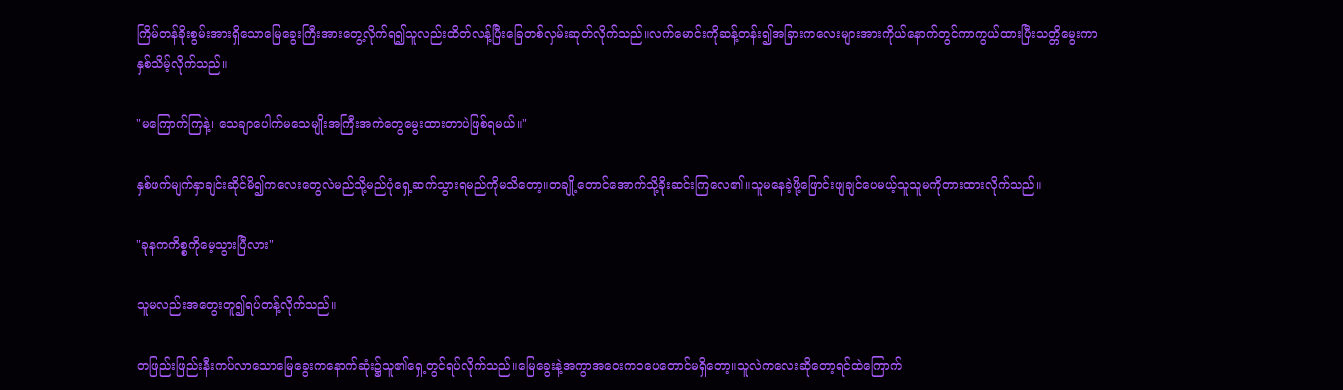ကြိမ်တန်ခိုးစွမ်းအားရှိသောမြေခွေးကြီးအားတွေ့လိုက်ရ၍သူလည်းထိတ်လန့်ပြီးခြေတစ်လှမ်းဆုတ်လိုက်သည်။လက်မောင်းကိုဆန့်တန်း၍အခြားကလေးများအားကိုယ်နောက်တွင်ကာကွယ်ထားပြီးသတ္တိမွေးကာနှစ်သိမ့်လိုက်သည်။

"မကြောက်ကြနဲ့၊ သေချာပေါက်မသေမျိုးအကြီးအကဲတွေမွေးထားတာပဲဖြစ်ရမယ်။"

နှစ်ဖက်မျက်နှာချင်းဆိုင်မိ၍ကလေးတွေလဲမည်သို့မည်ပုံရှေ့ဆက်သွားရမည်ကိုမသိတော့။တချို့တောင်အောက်သို့ခိုးဆင်းကြလေ၏။သူမနေခဲ့ဖို့ဖြောင်းဖျချင်ပေမယ့်သူသူမကိုတားထားလိုက်သည်။

"ခုနကကိစ္စကိုမေ့သွားပြီလား"

သူမလည်းအတွေးတူ၍ရပ်တန့်လိုက်သည်။

တဖြည်းဖြည်းနီးကပ်လာသောမြေခွေးကနောက်ဆုံး၌သူ၏ရှေ့တွင်ရပ်လိုက်သည်။မြေခွေးနဲ့အကွာအဝေးက၁ပေတောင်မရှိတော့။သူလဲကလေးဆိုတော့ရင်ထဲကြောက်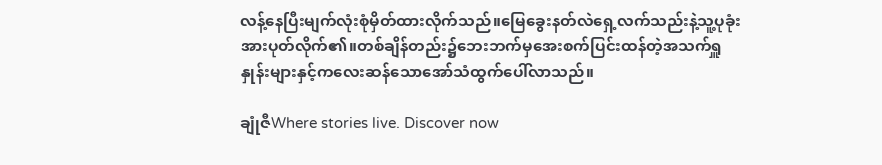လန့်နေပြီးမျက်လုံးစုံမှိတ်ထားလိုက်သည်။မြေခွေးနတ်လဲရှေ့လက်သည်းနဲ့သူ့ပုခုံးအားပုတ်လိုက်၏။တစ်ချိန်တည်း၌ဘေးဘက်မှအေးစက်ပြင်းထန်တဲ့အသက်ရှူနှုန်းများနှင့်ကလေးဆန်သောအော်သံထွက်ပေါ်လာသည်။

ချုံဇီWhere stories live. Discover now